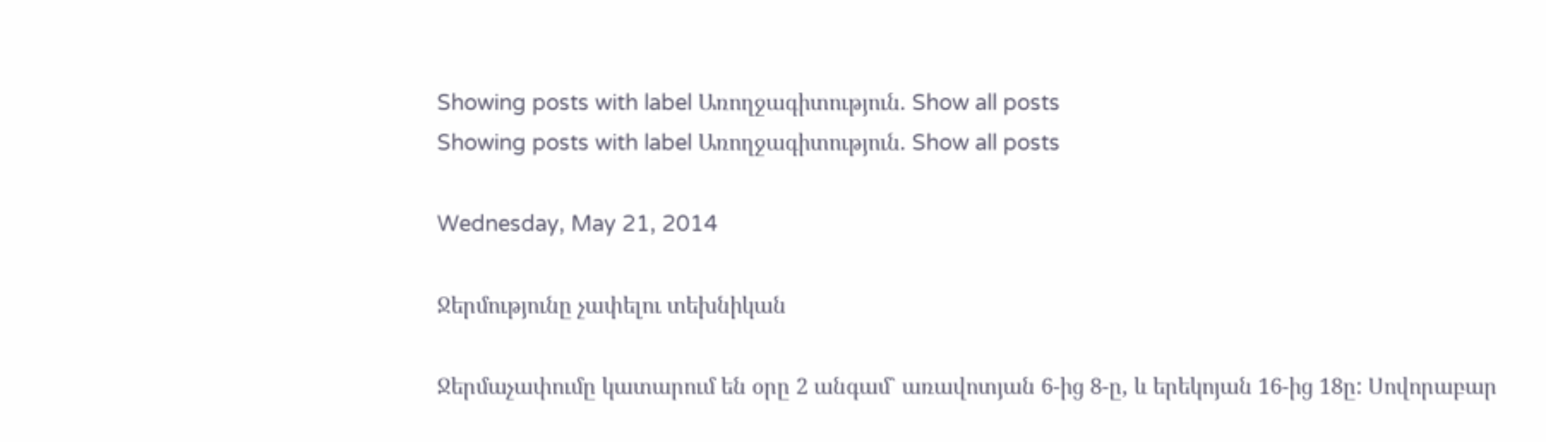Showing posts with label Առողջագիտություն. Show all posts
Showing posts with label Առողջագիտություն. Show all posts

Wednesday, May 21, 2014

Ջերմությունը չափելու տեխնիկան

Ջերմաչափումը կատարում են օրը 2 անգամ` առավոտյան 6-ից 8-ը, և երեկոյան 16-ից 18ը: Սովորաբար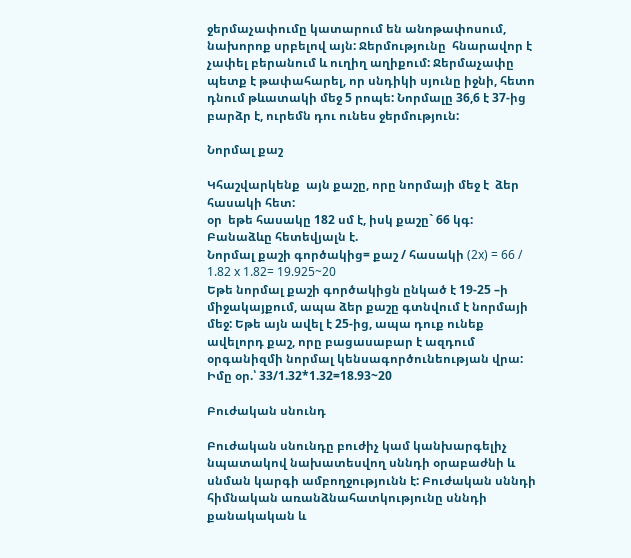ջերմաչափումը կատարում են անոթափոսում, նախորոք սրբելով այն: Ջերմությունը  հնարավոր է չափել բերանում և ուղիղ աղիքում: Ջերմաչափը պետք է թափահարել, որ սնդիկի սյունը իջնի, հետո դնում թևատակի մեջ 5 րոպե: Նորմալը 36,6 է 37-ից բարձր է, ուրեմն դու ունես ջերմություն:

Նորմալ քաշ

Կհաշվարկենք  այն քաշը, որը նորմայի մեջ է  ձեր հասակի հետ:
օր  եթե հասակը 182 սմ է, իսկ քաշը` 66 կգ:
Բանաձևը հետեվյալն է.
Նորմալ քաշի գործակից= քաշ / հասակի (2x) = 66 / 1.82 x 1.82= 19.925~20
Եթե նորմալ քաշի գործակիցն ընկած է 19-25 –ի միջակայքում, ապա ձեր քաշը գտնվում է նորմայի մեջ: Եթե այն ավել է 25-ից, ապա դուք ունեք ավելորդ քաշ, որը բացասաբար է ազդում օրգանիզմի նորմալ կենսագործունեության վրա:
Իմը օր.՝ 33/1.32*1.32=18.93~20

Բուժական սնունդ

Բուժական սնունդը բուժիչ կամ կանխարգելիչ նպատակով նախատեսվող սննդի օրաբաժնի և սնման կարգի ամբողջությունն է: Բուժական սննդի հիմնական առանձնահատկությունը սննդի քանակական և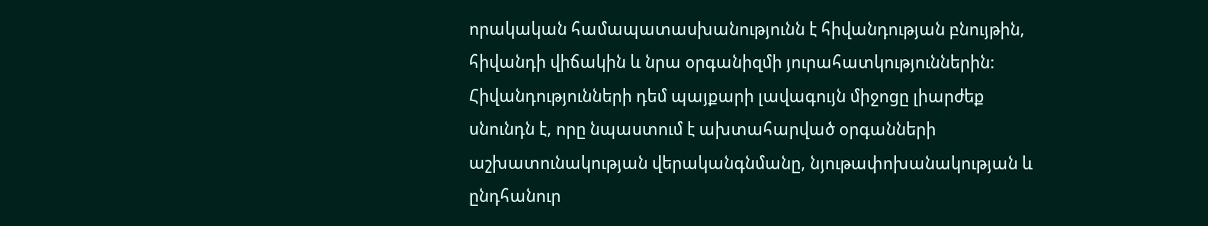որակական համապատասխանությունն է հիվանդության բնույթին, հիվանդի վիճակին և նրա օրգանիզմի յուրահատկություններին: Հիվանդությունների դեմ պայքարի լավագույն միջոցը լիարժեք սնունդն է, որը նպաստում է ախտահարված օրգանների աշխատունակության վերականգնմանը, նյութափոխանակության և ընդհանուր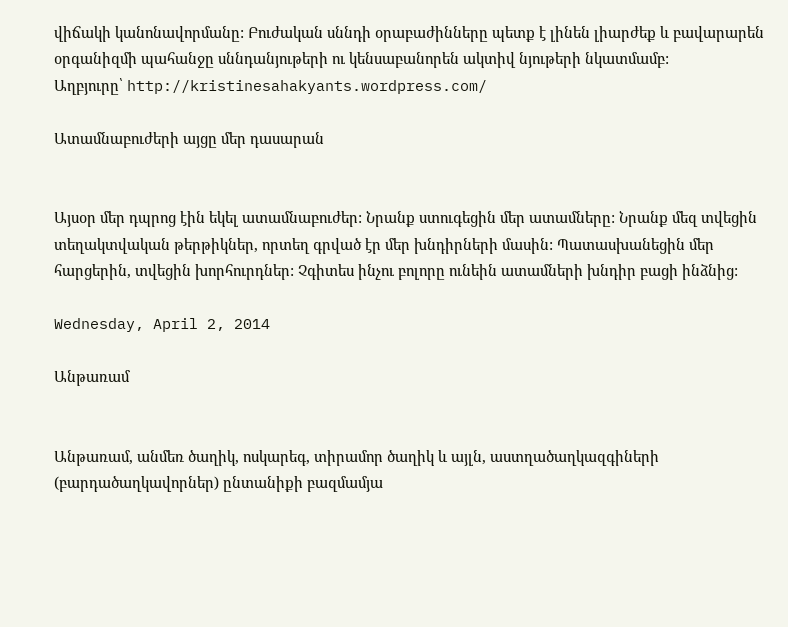վիճակի կանոնավորմանը: Բուժական սննդի օրաբաժինները պետք է լինեն լիարժեք և բավարարեն օրգանիզմի պահանջը սննդանյութերի ու կենսաբանորեն ակտիվ նյութերի նկատմամբ:
Աղբյուրը՝ http://kristinesahakyants.wordpress.com/

Ատամնաբուժերի այցը մեր դասարան


Այսօր մեր դպրոց էին եկել ատամնաբուժեր: Նրանք ստուգեցին մեր ատամները: Նրանք մեզ տվեցին տեղակտվական թերթիկներ, որտեղ գրված էր մեր խնդիրների մասին: Պատասխանեցին մեր հարցերին, տվեցին խորհուրդներ: Չգիտես ինչու բոլորը ունեին ատամների խնդիր բացի ինձնից:

Wednesday, April 2, 2014

Անթառամ


Անթառամ, անմեռ ծաղիկ, ոսկարեգ, տիրամոր ծաղիկ և այլն, աստղածաղկազգիների (բարդածաղկավորներ) ընտանիքի բազմամյա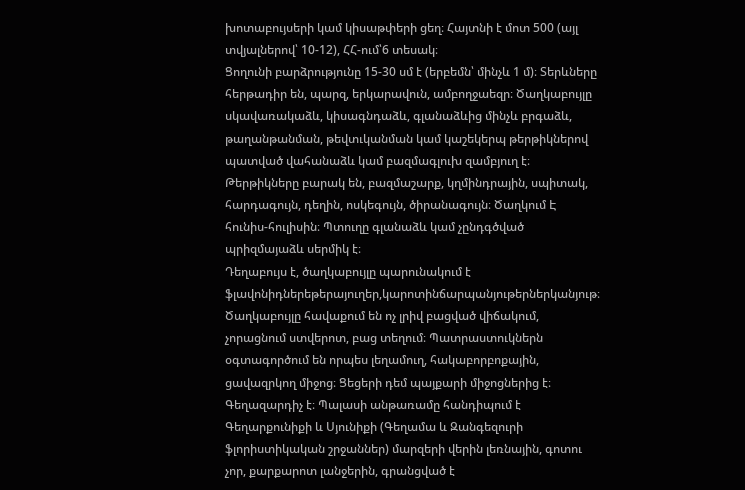խոտաբույսերի կամ կիսաթփերի ցեղ։ Հայտնի է մոտ 500 (այլ տվյալներով՝ 10-12), ՀՀ-ում՝6 տեսակ։
Ցողունի բարձրությունը 15-30 սմ է (երբեմն՝ մինչև 1 մ)։ Տերևները հերթադիր են, պարզ, երկարավուն, ամբողջաեզր։ Ծաղկաբույլը սկավառակաձև, կիսագնդաձև, գլանաձևից մինչև բրգաձև, թաղանթանման, թեվտւկանման կամ կաշեկերպ թերթիկներով պատված վահանաձև կամ բազմագլուխ զամբյուղ է։ Թերթիկները բարակ են, բազմաշարք, կղմինդրային, սպիտակ, հարդագույն, դեղին, ոսկեգույն, ծիրանագույն։ Ծաղկում Է հունիս-հուլիսին։ Պտուղը գլանաձև կամ չընդգծված պրիզմայաձև սերմիկ է։
Դեղաբույս է, ծաղկաբույլը պարունակում է ֆլավոնիդներեթերայուղեր,կարոտինճարպանյութերներկանյութ։ Ծաղկաբույլը հավաքում են ոչ լրիվ բացված վիճակում, չորացնում ստվերոտ, բաց տեղում։ Պատրաստուկներն օգտագործում են որպես լեղամուղ, հակաբորբոքային, ցավազրկող միջոց։ Ցեցերի դեմ պայքարի միջոցներից է։ Գեղազարդիչ է։ Պալասի անթառամը հանդիպում է Գեղարքունիքի և Սյունիքի (Գեղամա և Զանգեզուրի ֆլորիստիկական շրջաններ) մարզերի վերին լեռնային, գոտու չոր, քարքարոտ լանջերին, գրանցված է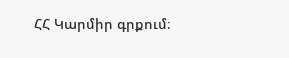ՀՀ Կարմիր գրքում։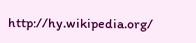http://hy.wikipedia.org/